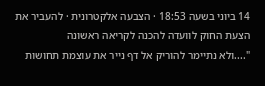14 ביוני בשעה 18:53 · הצבעה אלקטרונית · להעביר את הצעת החוק לוועדה להכנה לקריאה ראשונה
"....ולא נתיימר להוריק אל דף נייר את עוצמת תחושות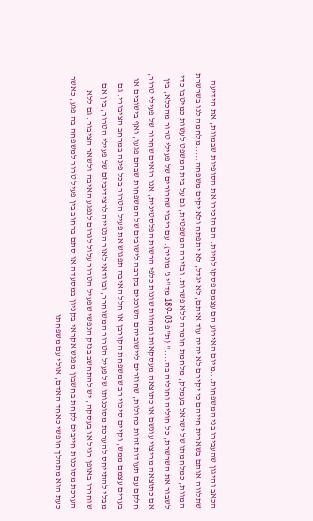הכאב והיגון שהעבירו בני המשפחות...מיום האירוע הם עצמם פסקו לחיות. הם הזכירו את הסופיות שבמוות, את הידיעה שתלווה אותם בשארית חייהם כי יקירם לא יהיה עוד איתם, לא יגדל, לא יתפתח ולא יקים משפחה.....מלחמה לנו בשרשרת המוות, כמלחמתו של ישראל בעמלק, מלחמת חומרה ללא פשרות. ובזירה המשפטית, גם על בית המשפט לעשות כמיטבו כדי לשבור את השרשרת, כל חוליה וחוליה בה...." (ת"פ 189-03 מד"י נ' מוניר). עם ריבוי שחרורים של פעילי טרור מהכלא, בין אם כתוצאה מריצוי עונשם או כתוצאה מעסקאות ומחוות שונות כלפי הרשות הפלסטינית, אנו רואים שחרור של פעילי טרור, חלקם עם תעודות זהות כחולות, שחוזרים ליישוביהם השוכנים בקרבה לישובים של המשפחות שבהם פגעו, ואף בישובים או בערים עצמם ממש, וקיים סיכוי רב שמשפחת הקורבן או חלל האיבה תפגוש את פעיל הטרור בכל פינה במרחב הציבורי. גם מבלי להתייחס להערכת מסוכנותו של פעיל הטרור המשוחרר, ובוודאי לאור הנטייה לרצידיביזם של פעילי הטרור, בין אם שוחררו באופן רגיל או בעסקה, יש להתחשב בנזק הנפשי שפעיל הטרור עלול לגרום לנפגע האיבה ולשאר הציבור. גם ללא הערכת מסוכנות חייבים לקחת בחשבון מפגש אקראי בקניון במסעדה או סתם ברחוב בין פעיל טרור למשפחה בה פגע, כאשר כעת הוא מתהלך חופשי כאחד האדם, אולי עם משפחתו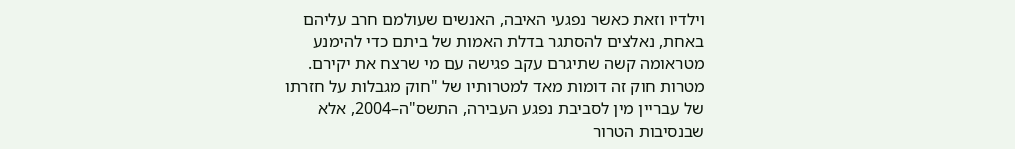וילדיו וזאת כאשר נפגעי האיבה, האנשים שעולמם חרב עליהם באחת, נאלצים להסתגר בדלת האמות של ביתם כדי להימנע מטראומה קשה שתיגרם עקב פגישה עם מי שרצח את יקירם. מטרות חוק זה דומות מאד למטרותיו של "חוק מגבלות על חזרתו של עבריין מין לסביבת נפגע העבירה, התשס"ה–2004, אלא שבנסיבות הטרור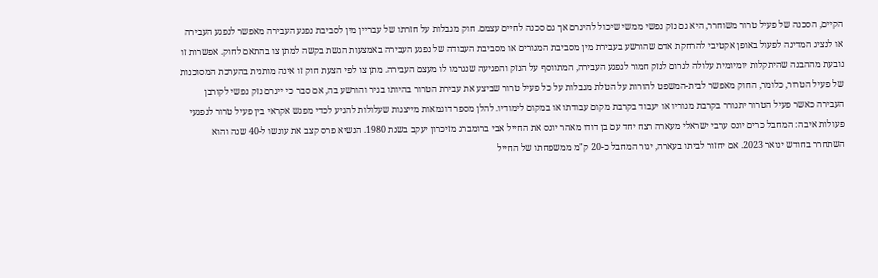הקיים, הסכנה של פעיל טרור משוחרר, היא גם נזק נפשי ממשי שיכול להיגרם אך גם סכנה לחיים עצמם. חוק מגבלות על חזרתו של עבריין מין לסביבת נפגע העבירה מאפשר לנפגע העבירה או לנציג המדינה לפעול באופן אקטיבי להרחקת אדם שהורשע בעבירת מין מסביבת המגורים או מסביבת העבודה של נפגע העבירה באמצעות הגשת בקשה למתן צו בהתאם לחוק. אפשרות זו נובעת מההבנה שהיתקלות יומיומית עלולה לגרום לנזק חמור לנפגע העבירה, המתווסף על הנזק והפגיעה שנגרמו לו מעצם העבירה. מתן צו לפי הצעת חוק זו אינה מותנית בהערכת המסוכנות של פעיל הטרור, כלומר, החוק מאפשר לבית-המשפט להורות על הטלת מגבלות על כל פעיל טרור שביצע את עבירת הטרור בהיותו בגיר והורשע בה, אם סבר כי ייגרם נזק נפשי לקורבן העבירה כאשר פעיל הטרור יתגורר בקרבת מגוריו או יעבוד בקרבת מקום עבודתו או במקום לימודיו. להלן מספר דוגמאות מייצגות שעלולות להגיע לכדי מפגש אקראי בין פעיל טרור לנפגעי פעולות איבה: המחבל כרים יונס ערבי ישראלי מעארה רצח יחד עם בן דודו מאהר יונס את החייל אבי ברומברג מזיכרון יעקב בשנת 1980. הנשיא פרס קצב את עונשו ל-40 שנה והוא השתחרר בחודש ינואר 2023. אם יחזור לביתו בעארה, יגור המחבל כ-20 ק"מ ממשפחתו של החייל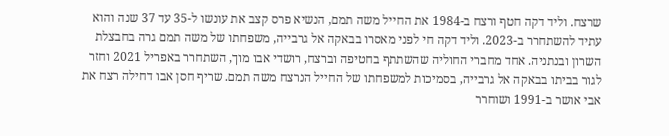שרצח. וליד דקה חטף ורצח ב-1984 את החייל משה תמם, הנשיא פרס קצב את עונשו ל-35 עד 37 שנה והוא עתיד להשתחרר ב-2023. וליד דקה חי לפני מאסרו בבאקה אל גרבייה, משפחתו של משה תמם גרה בחבצלת השרון ובנתניה. אחד מחברי החוליה שהשתתף בחטיפה וברצח, רושדי אבו מוך, השתחרר באפריל 2021 וחזר לגור בביתו בבאקה אל גרבייה, בסמיכות למשפחתו של החייל הנרצח משה תמם. שריף חסן אבו דחילה רצח את אבי אושר ב-1991 ושוחרר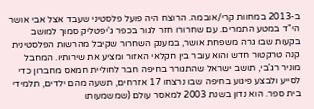ב-2013 במחוות קרי/אובמה. הרוצח היה פועל פלסטיני שעבד אצל אבי אושר הי"ד במטע התמרים. עם שחרורו חזר לגור בכפר ג'יפטליק סמוך למושב בקעות שבו גרה משפחת אושר, במענק השחרור שקיבל מהרשות הפלסטינית קנה טרקטור חדש והוא עובר בין חקלאי האזור ומציע את שירותיו. המחבל מוניר רג'בי, תושב ישראל שהתגורר בחיפה חבר לחוליית חמאס מחברון כדי לסייע ולבצע פיגוע בחיפה שבו נרצחו 17 אזרחים, תשעה מהם ילדים, תלמידי בית ספר. הוא נדון בשנת 2003 למאסר עולם (שמשמעותו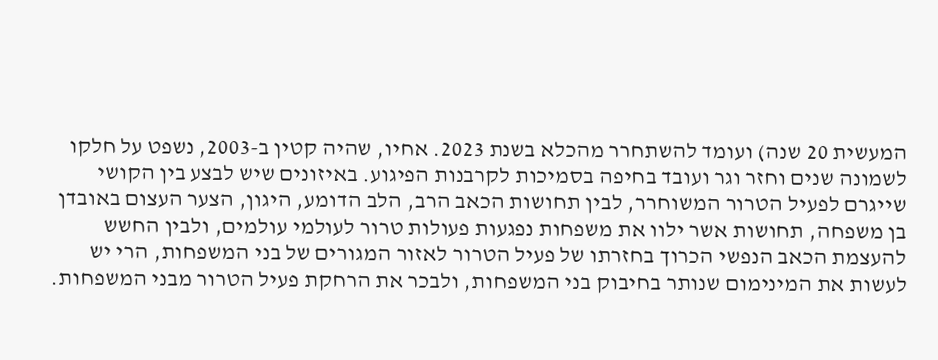המעשית 20 שנה) ועומד להשתחרר מהכלא בשנת 2023. אחיו, שהיה קטין ב-2003, נשפט על חלקו לשמונה שנים וחזר וגר ועובד בחיפה בסמיכות לקרבנות הפיגוע. באיזונים שיש לבצע בין הקושי שייגרם לפעיל הטרור המשוחרר, לבין תחושות הכאב הרב, הלב הדומע, היגון, הצער העצום באובדן בן משפחה, תחושות אשר ילוו את משפחות נפגעות פעולות טרור לעולמי עולמים, ולבין החשש להעצמת הכאב הנפשי הכרוך בחזרתו של פעיל הטרור לאזור המגורים של בני המשפחות, הרי יש לעשות את המינימום שנותר בחיבוק בני המשפחות, ולבכר את הרחקת פעיל הטרור מבני המשפחות.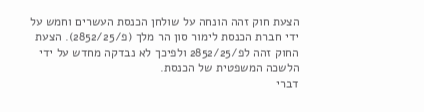הצעת חוק זהה הונחה על שולחן הכנסת העשרים וחמש על ידי חברת הכנסת לימור סון הר מלך (פ/2852/25). הצעת החוק זהה לפ/2852/25 ולפיכך לא נבדקה מחדש על ידי הלשכה המשפטית של הכנסת.
דברי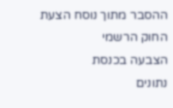ההסבר מתוך נוסח הצעת החוק הרשמי
הצבעה בכנסת
נתונים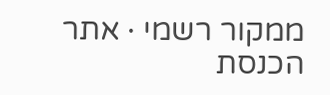ממקור רשמי · אתר הכנסת